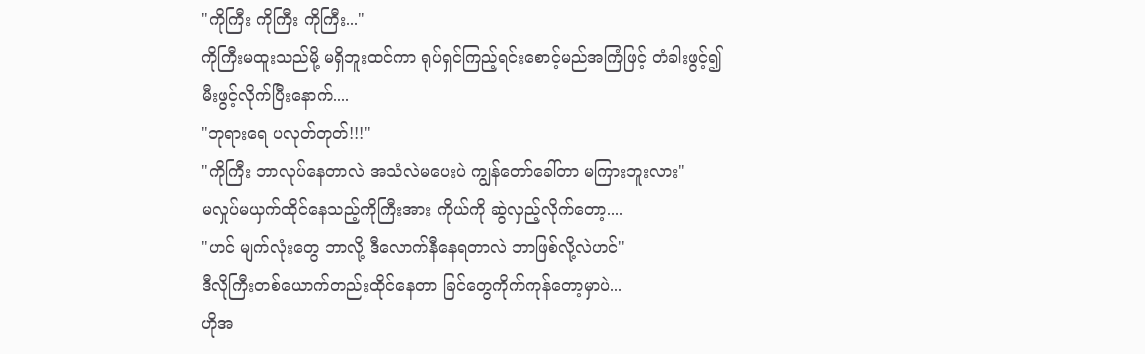"ကိုကြီး ကိုကြီး ကိုကြီး..."
ကိုကြီးမထူးသည်မို့ မရှိဘူးထင်ကာ ရုပ်ရှင်ကြည့်ရင်းစောင့်မည်အကြံဖြင့် တံခါးဖွင့်၍ မီးဖွင့်လိုက်ပြီးနောက်....
"ဘုရားရေ ပလုတ်တုတ်!!!"
"ကိုကြီး ဘာလုပ်နေတာလဲ အသံလဲမပေးပဲ ကျွန်တော်ခေါ်တာ မကြားဘူးလား"
မလှုပ်မယှက်ထိုင်နေသည့်ကိုကြီးအား ကိုယ်ကို ဆွဲလှည့်လိုက်တော့....
"ဟင် မျက်လုံးတွေ ဘာလို့ ဒီလောက်နီနေရတာလဲ ဘာဖြစ်လို့လဲဟင်"
ဒီလိုကြီးတစ်ယောက်တည်းထိုင်နေတာ ခြင်တွေကိုက်ကုန်တော့မှာပဲ...
ဟိုအ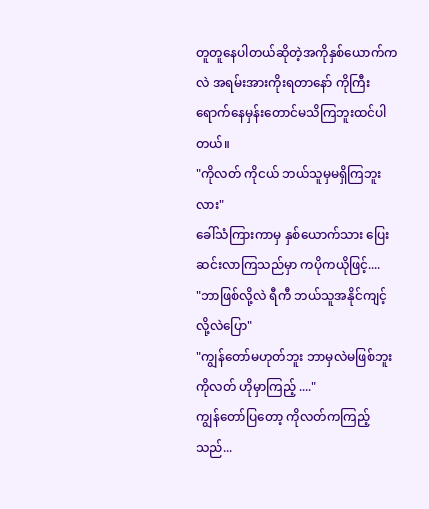တူတူနေပါတယ်ဆိုတဲ့အကိုနှစ်ယောက်ကလဲ အရမ်းအားကိုးရတာနော် ကိုကြီးရောက်နေမှန်းတောင်မသိကြဘူးထင်ပါတယ်။
"ကိုလတ် ကိုငယ် ဘယ်သူမှမရှိကြဘူးလား"
ခေါ်သံကြားကာမှ နှစ်ယောက်သား ပြေးဆင်းလာကြသည်မှာ ကပိုကယိုဖြင့်....
"ဘာဖြစ်လို့လဲ ရီကီ ဘယ်သူအနိုင်ကျင့်လို့လဲပြော"
"ကျွန်တော်မဟုတ်ဘူး ဘာမှလဲမဖြစ်ဘူးကိုလတ် ဟိုမှာကြည့် ...."
ကျွန်တော်ပြတော့ ကိုလတ်ကကြည့်သည်...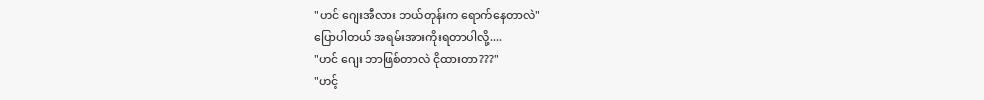"ဟင် ဂျေးအီလား ဘယ်တုန်းက ရောက်နေတာလဲ"
ပြောပါတယ် အရမ်းအားကိုးရတာပါလို့....
"ဟင် ဂျေး ဘာဖြစ်တာလဲ ငိုထားတာ???"
"ဟင့်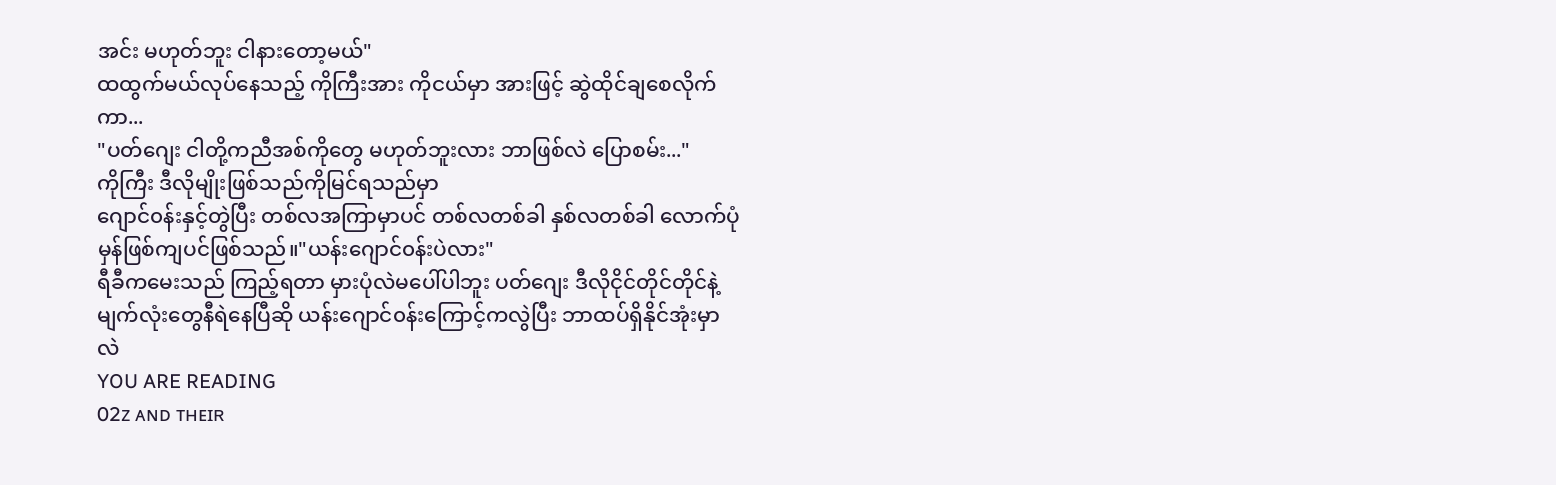အင်း မဟုတ်ဘူး ငါနားတော့မယ်"
ထထွက်မယ်လုပ်နေသည့် ကိုကြီးအား ကိုငယ်မှာ အားဖြင့် ဆွဲထိုင်ချစေလိုက်ကာ...
"ပတ်ဂျေး ငါတို့ကညီအစ်ကိုတွေ မဟုတ်ဘူးလား ဘာဖြစ်လဲ ပြောစမ်း..."
ကိုကြီး ဒီလိုမျိုးဖြစ်သည်ကိုမြင်ရသည်မှာ
ဂျောင်၀န်းနှင့်တွဲပြီး တစ်လအကြာမှာပင် တစ်လတစ်ခါ နှစ်လတစ်ခါ လောက်ပုံမှန်ဖြစ်ကျပင်ဖြစ်သည်။"ယန်းဂျောင်၀န်းပဲလား"
ရီခီကမေးသည် ကြည့်ရတာ မှားပုံလဲမပေါ်ပါဘူး ပတ်ဂျေး ဒီလိုငိုင်တိုင်တိုင်နဲ့ မျက်လုံးတွေနီရဲနေပြီဆို ယန်းဂျောင်၀န်းကြောင့်ကလွဲပြီး ဘာထပ်ရှိနိုင်အုံးမှာလဲ
YOU ARE READING
02ᴢ ᴀɴᴅ ᴛʜᴇɪʀ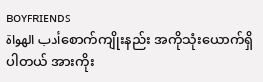ʙᴏʏꜰʀɪᴇɴᴅꜱ
أدب الهواةစောက်ကျိုးနည်း အကိုသုံးယောက်ရှိပါတယ် အားကိုး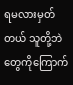ရမလားမှတ်တယ် သူတို့ဘဲတွေကိုကြောက်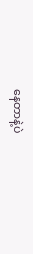နေတာနဲ့ပဲ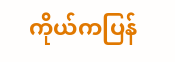ကိုယ်ကပြန်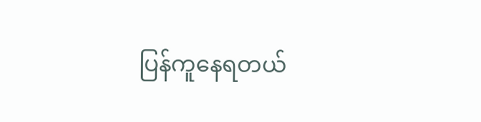ပြန်ကူနေရတယ်